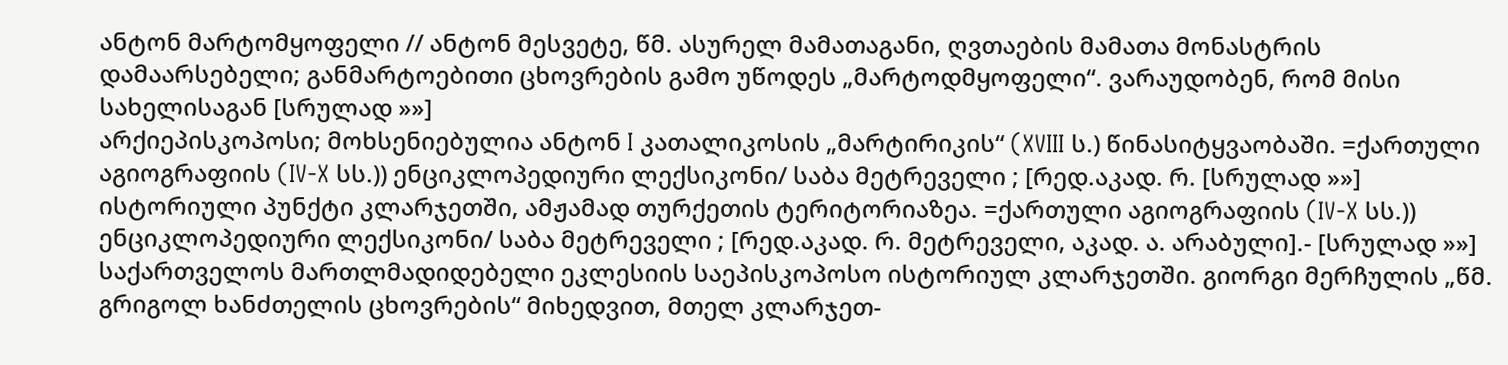ანტონ მარტომყოფელი // ანტონ მესვეტე, წმ. ასურელ მამათაგანი, ღვთაების მამათა მონასტრის დამაარსებელი; განმარტოებითი ცხოვრების გამო უწოდეს „მარტოდმყოფელი“. ვარაუდობენ, რომ მისი სახელისაგან [სრულად »»]
არქიეპისკოპოსი; მოხსენიებულია ანტონ I კათალიკოსის „მარტირიკის“ (XVIII ს.) წინასიტყვაობაში. =ქართული აგიოგრაფიის (IV-X სს.)) ენციკლოპედიური ლექსიკონი/ საბა მეტრეველი ; [რედ.აკად. რ. [სრულად »»]
ისტორიული პუნქტი კლარჯეთში, ამჟამად თურქეთის ტერიტორიაზეა. =ქართული აგიოგრაფიის (IV-X სს.)) ენციკლოპედიური ლექსიკონი/ საბა მეტრეველი ; [რედ.აკად. რ. მეტრეველი, აკად. ა. არაბული].- [სრულად »»]
საქართველოს მართლმადიდებელი ეკლესიის საეპისკოპოსო ისტორიულ კლარჯეთში. გიორგი მერჩულის „წმ. გრიგოლ ხანძთელის ცხოვრების“ მიხედვით, მთელ კლარჯეთ-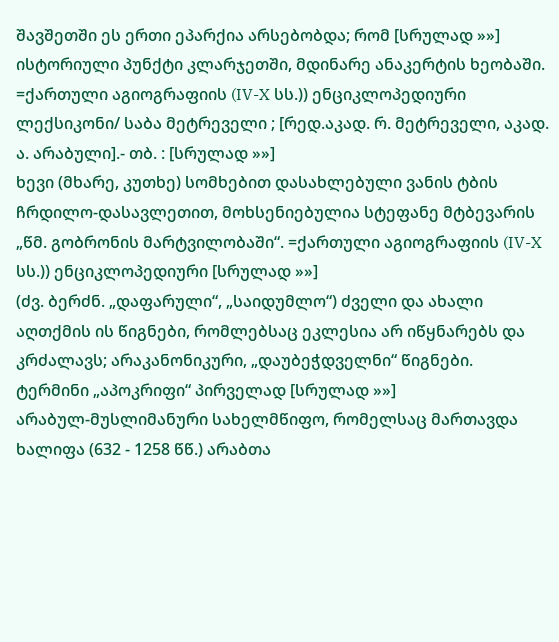შავშეთში ეს ერთი ეპარქია არსებობდა; რომ [სრულად »»]
ისტორიული პუნქტი კლარჯეთში, მდინარე ანაკერტის ხეობაში. =ქართული აგიოგრაფიის (IV-X სს.)) ენციკლოპედიური ლექსიკონი/ საბა მეტრეველი ; [რედ.აკად. რ. მეტრეველი, აკად. ა. არაბული].- თბ. : [სრულად »»]
ხევი (მხარე, კუთხე) სომხებით დასახლებული ვანის ტბის ჩრდილო-დასავლეთით, მოხსენიებულია სტეფანე მტბევარის „წმ. გობრონის მარტვილობაში“. =ქართული აგიოგრაფიის (IV-X სს.)) ენციკლოპედიური [სრულად »»]
(ძვ. ბერძნ. „დაფარული“, „საიდუმლო“) ძველი და ახალი აღთქმის ის წიგნები, რომლებსაც ეკლესია არ იწყნარებს და კრძალავს; არაკანონიკური, „დაუბეჭდველნი“ წიგნები. ტერმინი „აპოკრიფი“ პირველად [სრულად »»]
არაბულ-მუსლიმანური სახელმწიფო, რომელსაც მართავდა ხალიფა (632 - 1258 წწ.) არაბთა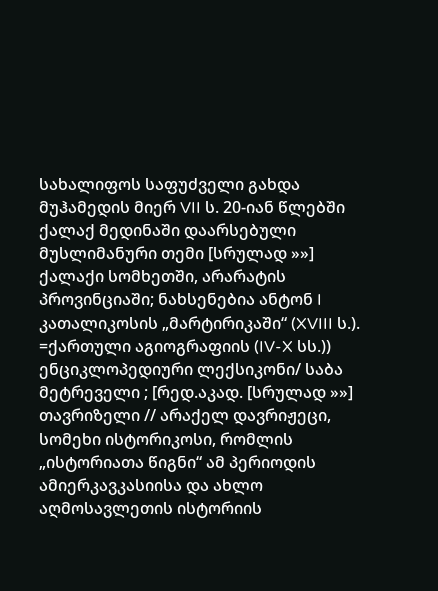სახალიფოს საფუძველი გახდა მუჰამედის მიერ VII ს. 20-იან წლებში ქალაქ მედინაში დაარსებული მუსლიმანური თემი [სრულად »»]
ქალაქი სომხეთში, არარატის პროვინციაში; ნახსენებია ანტონ I კათალიკოსის „მარტირიკაში“ (XVIII ს.). =ქართული აგიოგრაფიის (IV-X სს.)) ენციკლოპედიური ლექსიკონი/ საბა მეტრეველი ; [რედ.აკად. [სრულად »»]
თავრიზელი // არაქელ დავრიჟეცი, სომეხი ისტორიკოსი, რომლის „ისტორიათა წიგნი“ ამ პერიოდის ამიერკავკასიისა და ახლო აღმოსავლეთის ისტორიის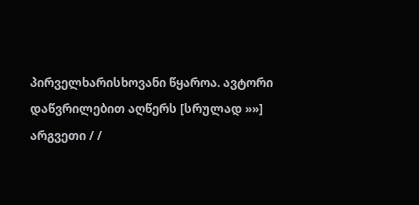პირველხარისხოვანი წყაროა. ავტორი დაწვრილებით აღწერს [სრულად »»]
არგვეთი / /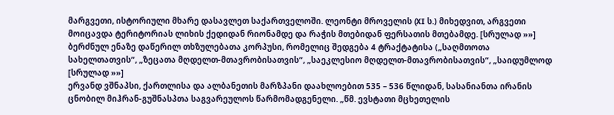მარგვეთი, ისტორიული მხარე დასავლეთ საქართველოში. ლეონტი მროველის (XI ს.) მიხედვით, არგვეთი მოიცავდა ტერიტორიას ლიხის ქედიდან რიონამდე და რაჭის მთებიდან ფერსათის მთებამდე. [სრულად »»]
ბერძნულ ენაზე დაწერილ თხზულებათა კორპუსი, რომელიც შედგება 4 ტრაქტატისა („საღმთოთა სახელთათვის“, „ზეცათა მღდელთ-მთავრობისათვის“, „საეკლესიო მღდელთ-მთავრობისათვის“, „საიდუმლოდ [სრულად »»]
ერვანდ ვშნაპსი, ქართლისა და ალბანეთის მარზპანი დაახლოებით 535 – 536 წლიდან, სასანიანთა ირანის ცნობილ მიჰრან-გუშნასპთა საგვარეულოს წარმომადგენელი. „წმ. ევსტათი მცხეთელის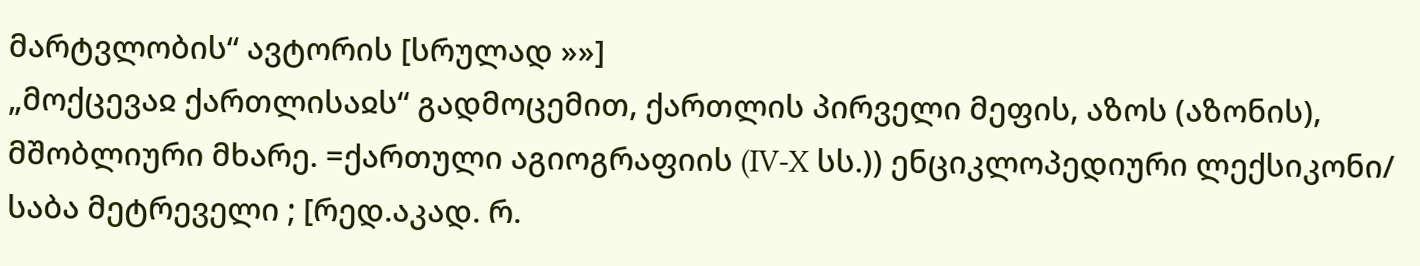მარტვლობის“ ავტორის [სრულად »»]
„მოქცევაჲ ქართლისაჲს“ გადმოცემით, ქართლის პირველი მეფის, აზოს (აზონის), მშობლიური მხარე. =ქართული აგიოგრაფიის (IV-X სს.)) ენციკლოპედიური ლექსიკონი/ საბა მეტრეველი ; [რედ.აკად. რ.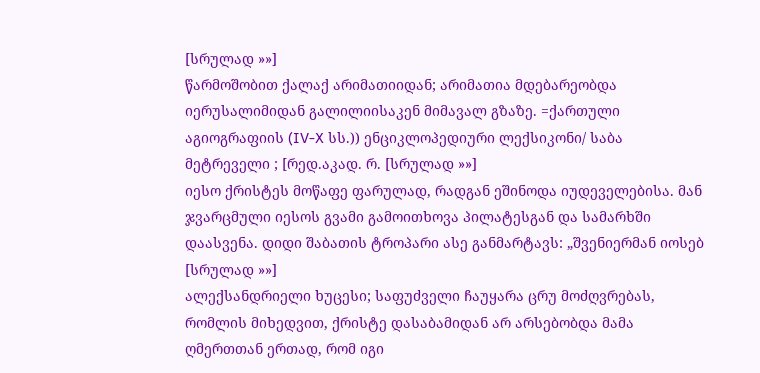[სრულად »»]
წარმოშობით ქალაქ არიმათიიდან; არიმათია მდებარეობდა იერუსალიმიდან გალილიისაკენ მიმავალ გზაზე. =ქართული აგიოგრაფიის (IV-X სს.)) ენციკლოპედიური ლექსიკონი/ საბა მეტრეველი ; [რედ.აკად. რ. [სრულად »»]
იესო ქრისტეს მოწაფე ფარულად, რადგან ეშინოდა იუდეველებისა. მან ჯვარცმული იესოს გვამი გამოითხოვა პილატესგან და სამარხში დაასვენა. დიდი შაბათის ტროპარი ასე განმარტავს: „შვენიერმან იოსებ [სრულად »»]
ალექსანდრიელი ხუცესი; საფუძველი ჩაუყარა ცრუ მოძღვრებას, რომლის მიხედვით, ქრისტე დასაბამიდან არ არსებობდა მამა ღმერთთან ერთად, რომ იგი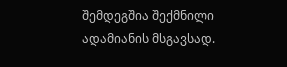შემდეგშია შექმნილი ადამიანის მსგავსად.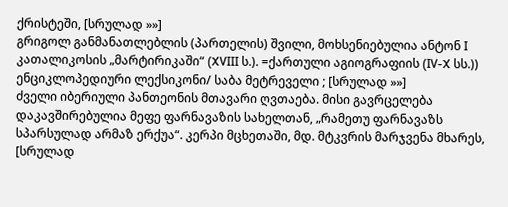ქრისტეში, [სრულად »»]
გრიგოლ განმანათლებლის (პართელის) შვილი, მოხსენიებულია ანტონ I კათალიკოსის „მარტირიკაში“ (XVIII ს.). =ქართული აგიოგრაფიის (IV-X სს.)) ენციკლოპედიური ლექსიკონი/ საბა მეტრეველი ; [სრულად »»]
ძველი იბერიული პანთეონის მთავარი ღვთაება. მისი გავრცელება დაკავშირებულია მეფე ფარნავაზის სახელთან, „რამეთუ ფარნავაზს სპარსულად არმაზ ერქუა“. კერპი მცხეთაში, მდ. მტკვრის მარჯვენა მხარეს, [სრულად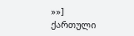»»]
ქართული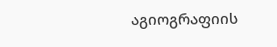აგიოგრაფიის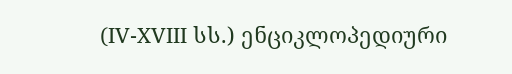(IV-XVIII სს.) ენციკლოპედიური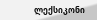ლექსიკონი